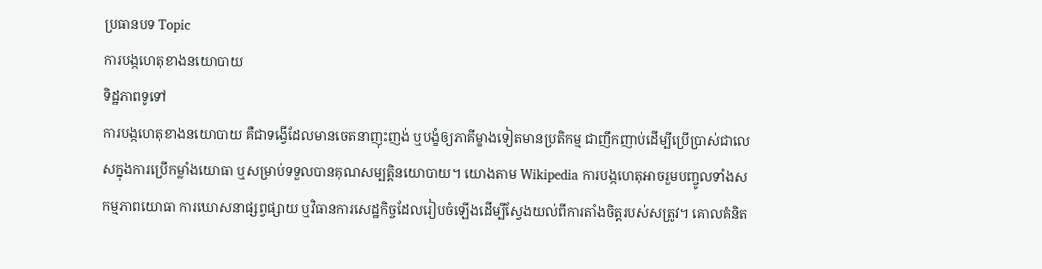ប្រធានបទ Topic
ការបង្កហេតុខាងនយោបាយ
ទិដ្ឋភាពទូទៅ
ការបង្កហេតុខាងនយោបាយ គឺជាទង្វើដែលមានចេតនាញុះញង់ ឬបង្ខំឲ្យភាគីម្ខាងទៀតមានប្រតិកម្ម ជាញឹកញាប់ដើម្បីប្រើប្រាស់ជាលេសក្នុងការប្រើកម្លាំងយោធា ឬសម្រាប់ទទួលបានគុណសម្បត្តិនយោបាយ។ យោងតាម Wikipedia ការបង្កហេតុអាចរួមបញ្ចូលទាំងសកម្មភាពយោធា ការឃោសនាផ្សព្វផ្សាយ ឬវិធានការសេដ្ឋកិច្ចដែលរៀបចំឡើងដើម្បីស្វែងយល់ពីការតាំងចិត្តរបស់សត្រូវ។ គោលគំនិត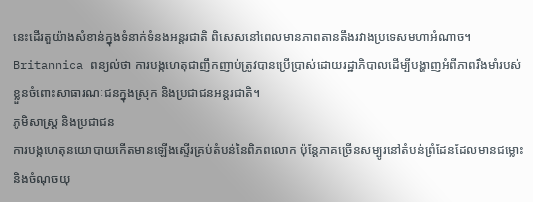នេះដើរតួយ៉ាងសំខាន់ក្នុងទំនាក់ទំនងអន្តរជាតិ ពិសេសនៅពេលមានភាពតានតឹងរវាងប្រទេសមហាអំណាច។ Britannica ពន្យល់ថា ការបង្កហេតុជាញឹកញាប់ត្រូវបានប្រើប្រាស់ដោយរដ្ឋាភិបាលដើម្បីបង្ហាញអំពីភាពរឹងមាំរបស់ខ្លួនចំពោះសាធារណៈជនក្នុងស្រុក និងប្រជាជនអន្តរជាតិ។
ភូមិសាស្ត្រ និងប្រជាជន
ការបង្កហេតុនយោបាយកើតមានឡើងស្ទើរគ្រប់តំបន់នៃពិភពលោក ប៉ុន្តែភាគច្រើនសម្បូរនៅតំបន់ព្រំដែនដែលមានជម្លោះ និងចំណុចយុ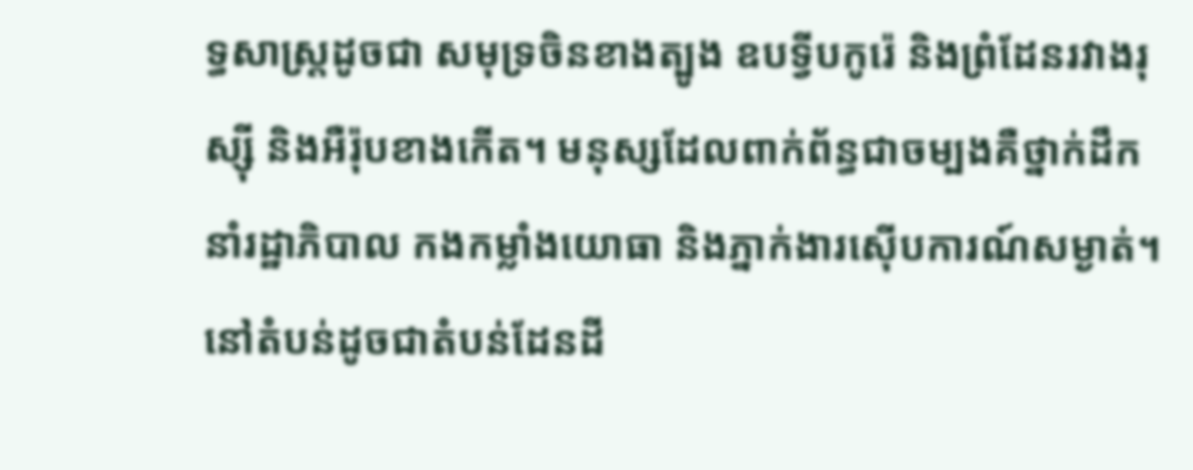ទ្ធសាស្ត្រដូចជា សមុទ្រចិនខាងត្បូង ឧបទ្វីបកូរ៉េ និងព្រំដែនរវាងរុស្ស៊ី និងអឺរ៉ុបខាងកើត។ មនុស្សដែលពាក់ព័ន្ធជាចម្បងគឺថ្នាក់ដឹកនាំរដ្ឋាភិបាល កងកម្លាំងយោធា និងភ្នាក់ងារស៊ើបការណ៍សម្ងាត់។ នៅតំបន់ដូចជាតំបន់ដែនដី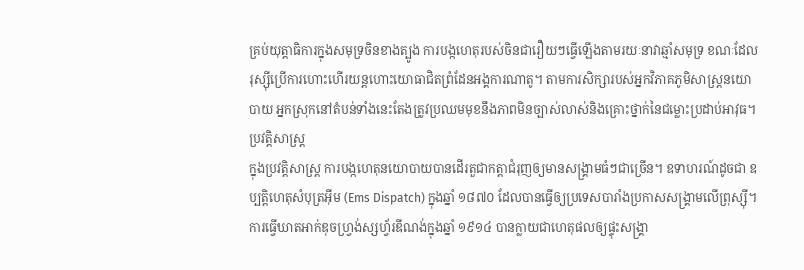គ្រប់យុត្តាធិការក្នុងសមុទ្រចិនខាងត្បូង ការបង្កហេតុរបស់ចិនជារឿយៗធ្វើឡើងតាមរយៈនាវាឆ្មាំសមុទ្រ ខណៈដែលរុស្ស៊ីប្រើការហោះហើរយន្តហោះយោធាជិតព្រំដែនអង្គការណាតូ។ តាមការសិក្សារបស់អ្នកវិភាគភូមិសាស្ត្រនយោបាយ អ្នកស្រុកនៅតំបន់ទាំងនេះតែងត្រូវប្រឈមមុខនឹងភាពមិនច្បាស់លាស់និងគ្រោះថ្នាក់នៃជម្លោះប្រដាប់អាវុធ។
ប្រវត្តិសាស្ត្រ
ក្នុងប្រវត្តិសាស្ត្រ ការបង្កហេតុនយោបាយបានដើរតួជាកត្តាជំរុញឲ្យមានសង្គ្រាមធំៗជាច្រើន។ ឧទាហរណ៍ដូចជា ឧប្បត្តិហេតុសំបុត្រអ៊ីម (Ems Dispatch) ក្នុងឆ្នាំ ១៨៧០ ដែលបានធ្វើឲ្យប្រទេសបារាំងប្រកាសសង្គ្រាមលើព្រុស្ស៊ី។ ការធ្វើឃាតអាក់ឌុចហ្វ្រង់ស្សហ្វ័រឌីណង់ក្នុងឆ្នាំ ១៩១៤ បានក្លាយជាហេតុផលឲ្យផ្ទុះសង្គ្រា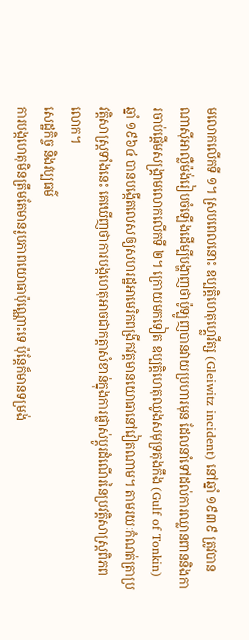មលោកលើកទី ១។ ស្របពេលនោះ ឧប្បត្តិហេតុហ្គ្លេវីត្ស (Gleiwitz incident) នៅឆ្នាំ ១៩៣៩ ត្រូវបានណាស៊ីអាល្លឺម៉ង់រៀបចំឡើងដើម្បីបង្ហាញថាប៉ូឡូញបានវាយប្រហារមុន ដែលនាំទៅដល់ការឈ្លានពាននិងការចាប់ផ្តើមសង្គ្រាមលោកលើកទី ២។ ក្រោយមកទៀត ឧប្បត្តិហេតុឈូងសមុទ្រតុងកឹង (Gulf of Tonkin) ឆ្នាំ ១៩៦៤ បានបង្កើតលេសឲ្យសហរដ្ឋអាមេរិកពង្រីកវត្តមានយោធានៅវៀតណាម។ តាមរយៈកំណត់ត្រាប្រវត្តិសាស្ត្រទាំងនេះ គេឃើញថាការបង្កហេតុអាចជាកត្តាសំខាន់ក្នុងការផ្លាស់ប្តូរដំណើរនៃប្រវត្តិសាស្ត្រពិភពលោក។
សេដ្ឋកិច្ច និងវប្បធម៌
ការបង្កហេតុមិនត្រឹមតែមានរូបភាពយោធាប៉ុណ្ណោះទេ ប៉ុន្តែក៏មានទម្រង់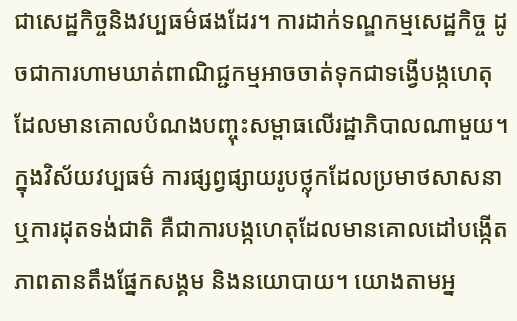ជាសេដ្ឋកិច្ចនិងវប្បធម៌ផងដែរ។ ការដាក់ទណ្ឌកម្មសេដ្ឋកិច្ច ដូចជាការហាមឃាត់ពាណិជ្ជកម្មអាចចាត់ទុកជាទង្វើបង្កហេតុដែលមានគោលបំណងបញ្ចុះសម្ពាធលើរដ្ឋាភិបាលណាមួយ។ ក្នុងវិស័យវប្បធម៌ ការផ្សព្វផ្សាយរូបថ្លុកដែលប្រមាថសាសនា ឬការដុតទង់ជាតិ គឺជាការបង្កហេតុដែលមានគោលដៅបង្កើតភាពតានតឹងផ្នែកសង្គម និងនយោបាយ។ យោងតាមអ្ន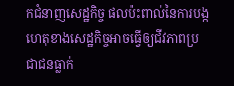កជំនាញសេដ្ឋកិច្ច ផលប៉ះពាល់នៃការបង្កហេតុខាងសេដ្ឋកិច្ចអាចធ្វើឲ្យជីវភាពប្រជាជនធ្លាក់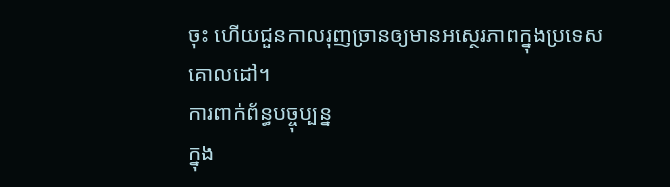ចុះ ហើយជួនកាលរុញច្រានឲ្យមានអស្ថេរភាពក្នុងប្រទេសគោលដៅ។
ការពាក់ព័ន្ធបច្ចុប្បន្ន
ក្នុង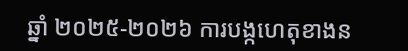ឆ្នាំ ២០២៥-២០២៦ ការបង្កហេតុខាងន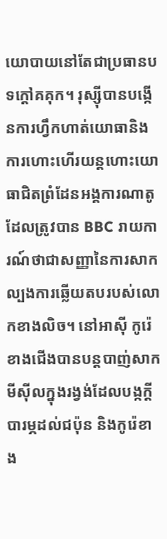យោបាយនៅតែជាប្រធានបទក្តៅគគុក។ រុស្ស៊ីបានបង្កើនការហ្វឹកហាត់យោធានិងការហោះហើរយន្តហោះយោធាជិតព្រំដែនអង្គការណាតូ ដែលត្រូវបាន BBC រាយការណ៍ថាជាសញ្ញានៃការសាកល្បងការឆ្លើយតបរបស់លោកខាងលិច។ នៅអាស៊ី កូរ៉េខាងជើងបានបន្តបាញ់សាកមីស៊ីលក្នុងរង្វង់ដែលបង្កក្តីបារម្ភដល់ជប៉ុន និងកូរ៉េខាង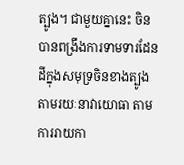ត្បូង។ ជាមួយគ្នានេះ ចិនបានពង្រឹងការទាមទារដែនដីក្នុងសមុទ្រចិនខាងត្បូងតាមរយៈនាវាយោធា តាមការរាយកា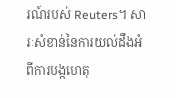រណ៍របស់ Reuters។ សារៈសំខាន់នៃការយល់ដឹងអំពីការបង្កហេតុ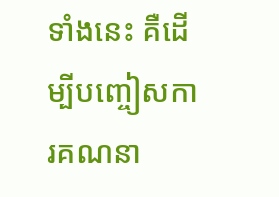ទាំងនេះ គឺដើម្បីបញ្ចៀសការគណនា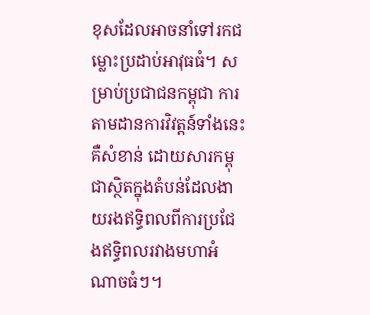ខុសដែលអាចនាំទៅរកជម្លោះប្រដាប់អាវុធធំ។ សម្រាប់ប្រជាជនកម្ពុជា ការតាមដានការវិវត្តន៍ទាំងនេះគឺសំខាន់ ដោយសារកម្ពុជាស្ថិតក្នុងតំបន់ដែលងាយរងឥទ្ធិពលពីការប្រជែងឥទ្ធិពលរវាងមហាអំណាចធំៗ។